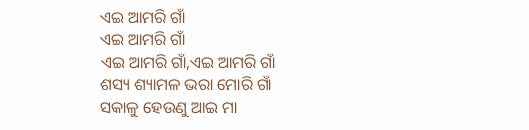ଏଇ ଆମରି ଗାଁ
ଏଇ ଆମରି ଗାଁ
ଏଇ ଆମରି ଗାଁ,ଏଇ ଆମରି ଗାଁ
ଶସ୍ୟ ଶ୍ୟାମଳ ଭରା ମୋରି ଗାଁ
ସକାଳୁ ହେଉଣୁ ଆଇ ମା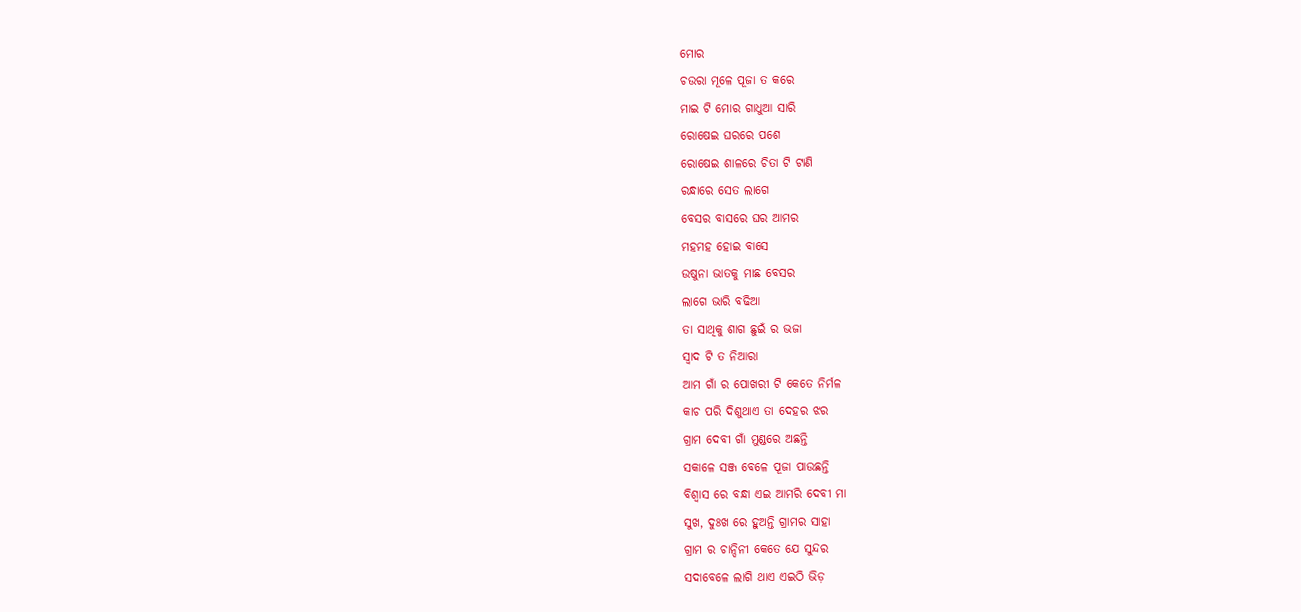ମୋର
ଚଉରା ମୂଳେ ପୂଜା ତ କରେ
ମାଇ ଟି ମୋର ଗାଧୁଆ ସାରି
ରୋଷେଇ ଘରରେ ପଶେ
ରୋଷେଇ ଶାଳରେ ଚିତା ଟି ଟାଣି
ରନ୍ଧାରେ ସେତ ଲାଗେ
ବେସର ବାସରେ ଘର ଆମର
ମହମହ ହୋଇ ବାସେ
ଉଷୁନା ଭାତକୁ ମାଛ ବେସର
ଲାଗେ ଭାରି ବଢିଆ
ତା ସାଥିକୁ ଶାଗ ଛୁଇଁ ର ଭଜା
ସ୍ବାଦ ଟି ତ ନିଆରା
ଆମ ଗାଁ ର ପୋଖରୀ ଟି କେତେ ନିର୍ମଳ
କାଚ ପରି ଦିଶୁଥାଏ ତା ଦେହର ଝର
ଗ୍ରାମ ଦେବୀ ଗାଁ ମୁଣ୍ଡରେ ଅଛନ୍ତି
ସକାଳେ ସଞ୍ଜ ବେଳେ ପୂଜା ପାଉଛନ୍ତି
ବିଶ୍ବାସ ରେ ବନ୍ଧା ଏଇ ଆମରି ଦେବୀ ମା
ସୁଖ, ଦୁଃଖ ରେ ହୁଅନ୍ତି ଗ୍ରାମର ସାହା
ଗ୍ରାମ ର ଚାନ୍ଦିନୀ କେତେ ଯେ ସୁନ୍ଦର
ସଦାବେଳେ ଲାଗି ଥାଏ ଏଇଠି ଭିଡ଼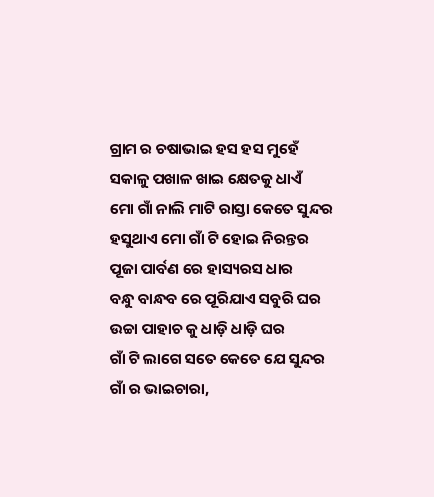ଗ୍ରାମ ର ଚଷାଭାଇ ହସ ହସ ମୁହେଁ
ସକାଳୁ ପଖାଳ ଖାଇ କ୍ଷେତକୁ ଧାଏଁ
ମୋ ଗାଁ ନାଲି ମାଟି ରାସ୍ତା କେତେ ସୁନ୍ଦର
ହସୁଥାଏ ମୋ ଗାଁ ଟି ହୋଇ ନିରନ୍ତର
ପୂଜା ପାର୍ବଣ ରେ ହାସ୍ୟରସ ଧାର
ବନ୍ଧୁ ବାନ୍ଧବ ରେ ପୂରିଯାଏ ସବୁରି ଘର
ଉଚ୍ଚା ପାହାଚ କୁ ଧାଡ଼ି ଧାଡ଼ି ଘର
ଗାଁ ଟି ଲାଗେ ସତେ କେତେ ଯେ ସୁନ୍ଦର
ଗାଁ ର ଭାଇଚାରା,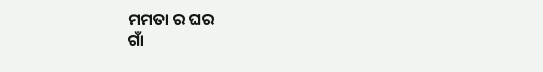ମମତା ର ଘର
ଗାଁ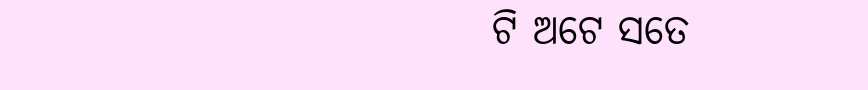ଟି ଅଟେ ସତେ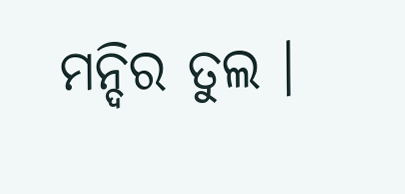ମନ୍ଦିର ତୁଲ ।